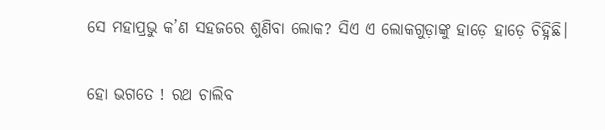ସେ ମହାପ୍ରଭୁ କ’ଣ ସହଜରେ ଶୁଣିବା ଲୋକ? ସିଏ ଏ ଲୋକଗୁଡ଼ାଙ୍କୁ ହାଡ଼େ ହାଡ଼େ ଚିହ୍ନିଛି।

ହୋ ଭଗତେ ! ରଥ ଚାଲିବ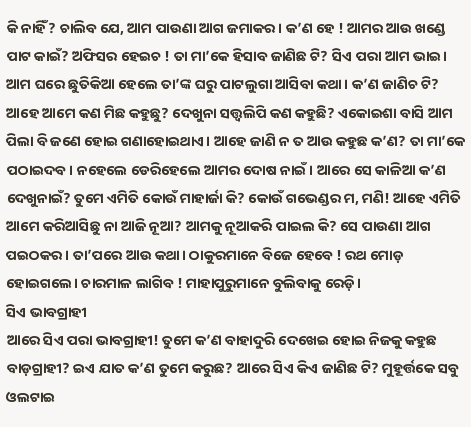କି ନାହିଁ? ଚାଲିବ ଯେ, ଆମ ପାଉଣା ଆଗ ଜମାକର। କ’ଣ ହେ ! ଆମର ଆଉ ଖଣ୍ଡେ ପାଟ କାଇଁ? ଅଫିସର ହେଇଚ ! ତା ମା’କେ ହିସାବ ଜାଣିଛ ଟି? ସିଏ ପରା ଆମ ଭାଇ। ଆମ ଘରେ ଛୁତିକିଆ ହେଲେ ତା’ଙ୍କ ଘରୁ ପାଟଲୁଗା ଆସିବା କଥା। କ’ଣ ଜାଣିଚ ଟି? ଆହେ ଆମେ କଣ ମିଛ କହୁଛୁ? ଦେଖୁନା ସତ୍ତ୍ୱଲିପି କଣ କହୁଛି? ଏକୋଇଶା ବାସି ଆମ ପିଲା ବି ଜଣେ ହୋଇ ଗଣାହୋଇଥାଏ। ଆହେ ଜାଣି ନ ତ ଆଉ କହୁଛ କ’ଣ? ତା ମା’କେ ପଠାଇଦବ। ନହେଲେ ଡେରିହେଲେ ଆମର ଦୋଷ ନାଇଁ। ଆରେ ସେ କାଳିଆ କ’ଣ ଦେଖୁନାଇଁ? ତୁମେ ଏମିତି କୋଉଁ ମାହାର୍ଜା କି? କୋଉଁ ଗଭେଣ୍ଡର ମ, ମଣି! ଆହେ ଏମିତି ଆମେ କରିଆସିଛୁ ନା ଆଜି ନୂଆ? ଆମକୁ ନୂଆକରି ପାଇଲ କି? ସେ ପାଉଣା ଆଗ ପଇଠକର। ତା’ପରେ ଆଉ କଥା। ଠାକୁରମାନେ ବିଜେ ହେବେ ! ରଥ ମୋଡ଼ ହୋଇଗଲେ। ଚାରମାଳ ଲାଗିବ ! ମାହାପୁରୁମାନେ ବୁଲିବାକୁ ରେଡ଼ି।
ସିଏ ଭାବଗ୍ରାହୀ
ଆରେ ସିଏ ପରା ଭାବଗ୍ରାହୀ! ତୁମେ କ’ଣ ବାହାଦୁରି ଦେଖେଇ ହୋଇ ନିଜକୁ କହୁଛ ବାଡ଼ଗ୍ରାହୀ? ଇଏ ଯାତ କ’ଣ ତୁମେ କରୁଛ? ଆରେ ସିଏ କିଏ ଜାଣିଛ ଟି? ମୁହୂର୍ତ୍ତକେ ସବୁ ଓଲଟାଇ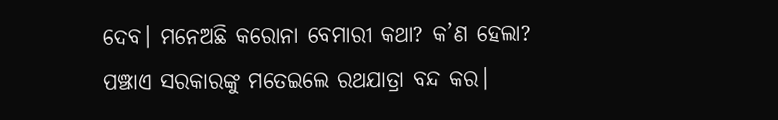ଦେବ। ମନେଅଛି କରୋନା ବେମାରୀ କଥା? କ’ଣ ହେଲା? ପଞ୍ଝାଏ ସରକାରଙ୍କୁ ମତେଇଲେ ରଥଯାତ୍ରା ବନ୍ଦ କର।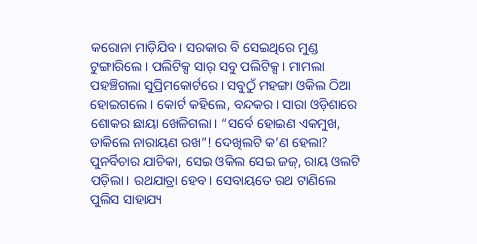କରୋନା ମାଡ଼ିଯିବ। ସରକାର ବି ସେଇଥିରେ ମୁଣ୍ଡ ଟୁଙ୍ଗାରିଲେ। ପଲିଟିକ୍ସ ସାର୍ ସବୁ ପଲିଟିକ୍ସ। ମାମଲା ପହଞ୍ଚିଗଲା ସୁପ୍ରିମକୋର୍ଟରେ। ସବୁଠୁଁ ମହଙ୍ଗା ଓକିଲ ଠିଆ ହୋଇଗଲେ। କୋର୍ଟ କହିଲେ, ବନ୍ଦକର। ସାରା ଓଡ଼ିଶାରେ ଶୋକର ଛାୟା ଖେଳିଗଲା। “ସର୍ବେ ହୋଇଣ ଏକମୁଖ, ଡାକିଲେ ନାରାୟଣ ରଖ”! ଦେଖିଲଟି କ’ଣ ହେଲା? ପୁନର୍ବିଚାର ଯାଚିକା, ସେଇ ଓକିଲ ସେଇ ଜଜ୍, ରାୟ ଓଲଟି ପଡ଼ିଲା। ରଥଯାତ୍ରା ହେବ। ସେବାୟତେ ରଥ ଟାଣିଲେ ପୁଲିସ ସାହାଯ୍ୟ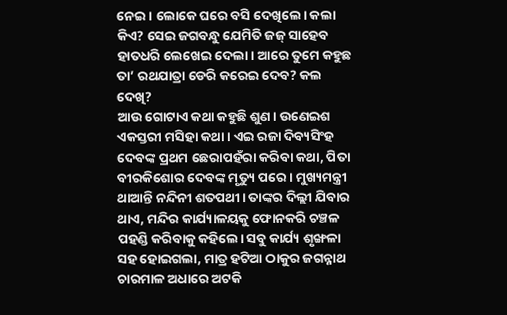ନେଇ। ଲୋକେ ଘରେ ବସି ଦେଖିଲେ। କଲା କିଏ? ସେଇ ଜଗବନ୍ଧୁ ଯେମିତି ଜଜ୍ ସାହେବ ହାତଧରି ଲେଖେଇ ଦେଲା। ଆରେ ତୁମେ କହୁଛ ତା’ ରଥଯାତ୍ରା ଡେରି କରେଇ ଦେବ? କଲ ଦେଖି?
ଆଉ ଗୋଟାଏ କଥା କହୁଛି ଶୁଣ। ଉଣେଇଶ ଏକସ୍ତରୀ ମସିହା କଥା। ଏଇ ରଜା ଦିବ୍ୟସିଂହ ଦେବଙ୍କ ପ୍ରଥମ ଛେରାପହଁରା କରିବା କଥା, ପିତା ବୀରକିଶୋର ଦେବଙ୍କ ମୃତ୍ୟୁ ପରେ। ମୁଖ୍ୟମନ୍ତ୍ରୀ ଥାଆନ୍ତି ନନ୍ଦିନୀ ଶତପଥୀ। ତାଙ୍କର ଦିଲ୍ଲୀ ଯିବାର ଥାଏ, ମନ୍ଦିର କାର୍ଯ୍ୟାଳୟକୁ ଫୋନକରି ଚଞ୍ଚଳ ପହଣ୍ଡି କରିବାକୁ କହିଲେ। ସବୁ କାର୍ଯ୍ୟ ଶୃଙ୍ଖଳା ସହ ହୋଇଗଲା, ମାତ୍ର ହଟିଆ ଠାକୁର ଜଗନ୍ନାଥ ଚାରମାଳ ଅଧାରେ ଅଟକି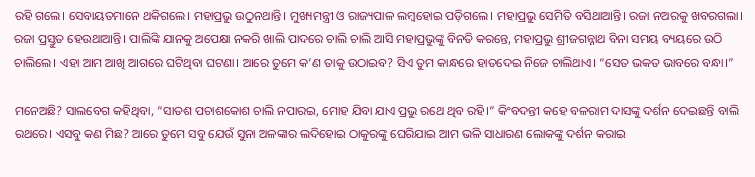ରହି ଗଲେ। ସେବାୟତମାନେ ଥକିଗଲେ। ମହାପ୍ରଭୁ ଉଠୁନଥାନ୍ତି। ମୁଖ୍ୟମନ୍ତ୍ରୀ ଓ ରାଜ୍ୟପାଳ ଲମ୍ୱହୋଇ ପଡ଼ିଗଲେ। ମହାପ୍ରଭୁ ସେମିତି ବସିଥାଆନ୍ତି। ରଜା ନଅରକୁ ଖବରଗଲା। ରଜା ପ୍ରସ୍ତୁତ ହେଉଥାଆନ୍ତି। ପାଲିଙ୍କି ଯାନକୁ ଅପେକ୍ଷା ନକରି ଖାଲି ପାଦରେ ଚାଲି ଚାଲି ଆସି ମହାପ୍ରଭୁଙ୍କୁ ବିନତି କରନ୍ତେ, ମହାପ୍ରଭୁ ଶ୍ରୀଜଗନ୍ନାଥ ବିନା ସମୟ ବ୍ୟୟରେ ଉଠି ଚାଲିଲେ। ଏହା ଆମ ଆଖି ଆଗରେ ଘଟିଥିବା ଘଟଣା। ଆରେ ତୁମେ କ’ଣ ତାକୁ ଉଠାଇବ? ସିଏ ତୁମ କାନ୍ଧରେ ହାତଦେଇ ନିଜେ ଚାଲିଥାଏ। “ସେତ ଭକତ ଭାବରେ ବନ୍ଧା।”

ମନେଅଛି? ସାଲବେଗ କହିଥିବା, “ସାତଶ ପଚାଶକୋଶ ଚାଲି ନପାରଇ, ମୋହ ଯିବା ଯାଏ ପ୍ରଭୁ ରଥେ ଥିବ ରହି।” କିଂବଦନ୍ତୀ କହେ ବଳରାମ ଦାସଙ୍କୁ ଦର୍ଶନ ଦେଇଛନ୍ତି ବାଲି ରଥରେ। ଏସବୁ କଣ ମିଛ? ଆରେ ତୁମେ ସବୁ ଯେଉଁ ସୁନା ଅଳଙ୍କାର ଲଦିହୋଇ ଠାକୁରଙ୍କୁ ଘେରିଯାଇ ଆମ ଭଳି ସାଧାରଣ ଲୋକଙ୍କୁ ଦର୍ଶନ କରାଇ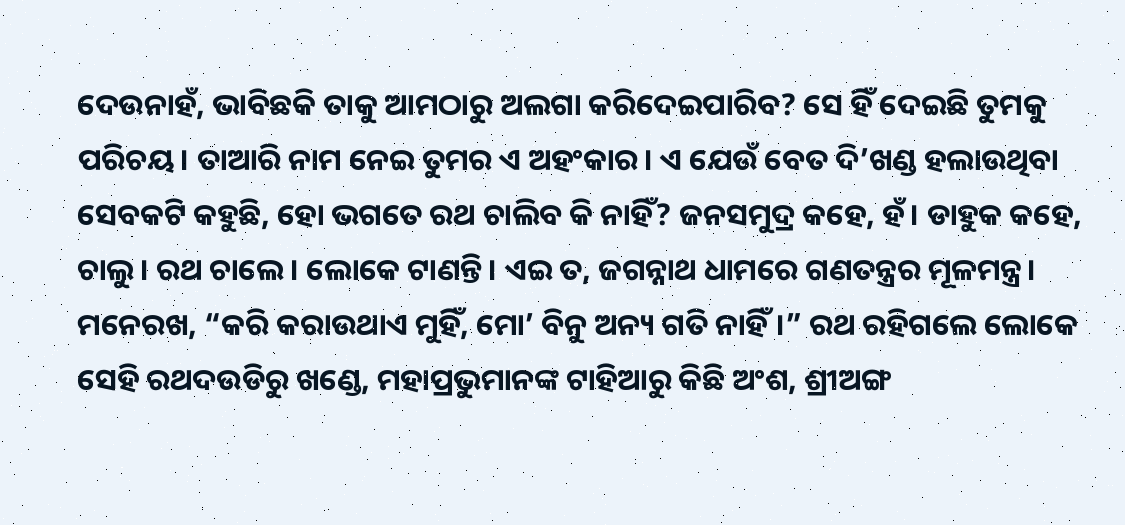ଦେଉନାହଁ, ଭାବିଛକି ତାକୁ ଆମଠାରୁ ଅଲଗା କରିଦେଇପାରିବ? ସେ ହିଁ ଦେଇଛି ତୁମକୁ ପରିଚୟ। ତାଆରି ନାମ ନେଇ ତୁମର ଏ ଅହଂକାର। ଏ ଯେଉଁ ବେତ ଦି’ଖଣ୍ଡ ହଲାଉଥିବା ସେବକଟି କହୁଛି, ହୋ ଭଗତେ ରଥ ଚାଲିବ କି ନାହିଁ? ଜନସମୁଦ୍ର କହେ, ହଁ। ଡାହୁକ କହେ, ଚାଲୁ। ରଥ ଚାଲେ। ଲୋକେ ଟାଣନ୍ତି। ଏଇ ତ, ଜଗନ୍ନାଥ ଧାମରେ ଗଣତନ୍ତ୍ରର ମୂଳମନ୍ତ୍ର। ମନେରଖ, “କରି କରାଉଥାଏ ମୁହିଁ, ମୋ’ ବିନୁ ଅନ୍ୟ ଗତି ନାହିଁ।” ରଥ ରହିଗଲେ ଲୋକେ ସେହି ରଥଦଉଡିରୁ ଖଣ୍ଡେ, ମହାପ୍ରଭୁମାନଙ୍କ ଟାହିଆରୁ କିଛି ଅଂଶ, ଶ୍ରୀଅଙ୍ଗ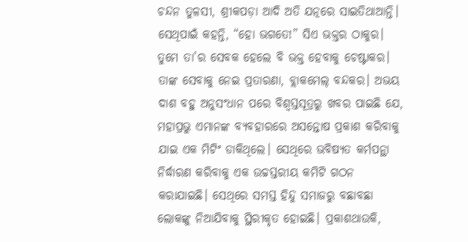ଚନ୍ଦନ ତୁଳସୀ, ଶ୍ରୀକପଡ଼ା ଆଦି ଅତି ଯତ୍ନରେ ସାଇତିଥାଆନ୍ତି। ସେଥିପାଇଁ କହନ୍ତି, “ହୋ ଭଗତେ!” ସିଏ ଭକ୍ତର ଠାକୁର। ତୁମେ ତା’ର ସେବକ ହେଲେ ବି ଭକ୍ତ ହେବାକୁ ଚେଷ୍ଟାକର। ତାଙ୍କ ସେବାକୁ ନେଇ ପ୍ରତାରଣା, ବ୍ଲାକମେଲ୍ ବନ୍ଦକର। ଅଭୟ ଦାଶ ବହୁ ଅନୁସଂଧାନ ପରେ ବିଶ୍ୱସ୍ତସୂତ୍ରରୁ ଖବର ପାଇଛି ଯେ, ମହାପ୍ରଭୁ ଏମାନଙ୍କ ବ୍ୟବହାରରେ ଅସନ୍ତୋଷ ପ୍ରକାଶ କରିବାକୁ ଯାଇ ଏକ ମିଟିଂ ଡାକିଥିଲେ। ସେଥିରେ ଭବିଷ୍ୟତ କର୍ମପନ୍ଥା ନିର୍ଦ୍ଧାରଣ କରିବାକୁ ଏକ ଉଚ୍ଚସ୍ତରୀୟ କମିଟି ଗଠନ କରାଯାଇଛି। ସେଥିରେ ସମସ୍ତ ହିନ୍ଦୁ ସମାଜରୁ ବଛାବଛା ଲୋକଙ୍କୁ ନିଆଯିବାକୁ ସ୍ଥିରୀକୃତ ହୋଇଛି। ପ୍ରକାଶଥାଉକି,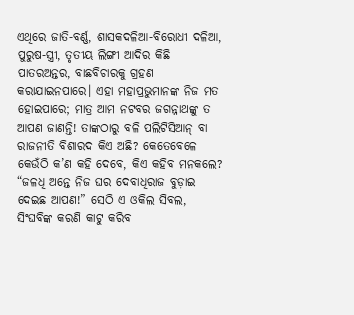ଏଥିରେ ଜାତି-ବର୍ଣ୍ଣ, ଶାସକଦଳିଆ-ବିରୋଧୀ ଦଳିଆ, ପୁରୁଷ-ସ୍ତ୍ରୀ, ତୃତୀୟ ଲିଙ୍ଗୀ ଆଦିର କିଛି ପାତରଅନ୍ତର, ବାଛବିଚାରକୁ ଗ୍ରହଣ କରାଯାଇନପାରେ। ଏହା ମହାପ୍ରଭୁମାନଙ୍କ ନିଜ ମତ ହୋଇପାରେ; ମାତ୍ର ଆମ ନଟବର ଜଗନ୍ନାଥଙ୍କୁ ତ ଆପଣ ଜାଣନ୍ତି! ତାଙ୍କଠାରୁ ବଳି ପଲିଟିସିଆନ୍ ବା ରାଜନୀତି ବିଶାରଦ କିଏ ଅଛି? କେତେବେଳେ କେଉଁଠି କ’ଣ କହି ଦେବେ, କିଏ କହିବ ମନକଲେ? “ଜଳଧି ଅନ୍ତେ ନିଜ ଘର ଦେବାଧିରାଜ ବୁଡ଼ାଇ ଦେଇଛ ଆପଣ!” ସେଠି ଏ ଓକିଲ ସିବଲ, ସିଂଘବିଙ୍କ କରଣି କାଟୁ କରିବ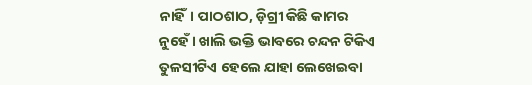ନାହିଁ। ପାଠଶାଠ, ଡ଼ିଗ୍ରୀ କିଛି କାମର ନୁହେଁ। ଖାଲି ଭକ୍ତି ଭାବରେ ଚନ୍ଦନ ଟିକିଏ ତୁଳସୀଟିଏ ହେଲେ ଯାହା ଲେଖେଇବା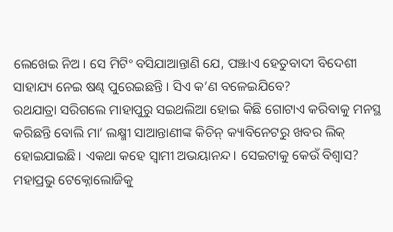ଲେଖେଇ ନିଅ। ସେ ମିଟିଂ ବସିଯାଆନ୍ତାଣି ଯେ, ପଞ୍ଝାଏ ହେତୁବାଦୀ ବିଦେଶୀ ସାହାଯ୍ୟ ନେଇ ଷଣ୍ଢ ପୁରେଇଛନ୍ତି। ସିଏ କ’ଣ ବଳେଇଯିବେ?
ରଥଯାତ୍ରା ସରିଗଲେ ମାହାପୁରୁ ସଇଥଲିଆ ହୋଇ କିଛି ଗୋଟାଏ କରିବାକୁ ମନସ୍ଥ କରିଛନ୍ତି ବୋଲି ମା’ ଲକ୍ଷ୍ମୀ ସାଆନ୍ତାଣୀଙ୍କ କିଚିନ୍ କ୍ୟାବିନେଟରୁ ଖବର ଲିକ୍ ହୋଇଯାଇଛି। ଏକଥା କହେ ସ୍ୱାମୀ ଅଭୟାନନ୍ଦ। ସେଇଟାକୁ କେଉଁ ବିଶ୍ୱାସ? ମହାପ୍ରଭୁ ଟେକ୍ନୋଲୋଜିକୁ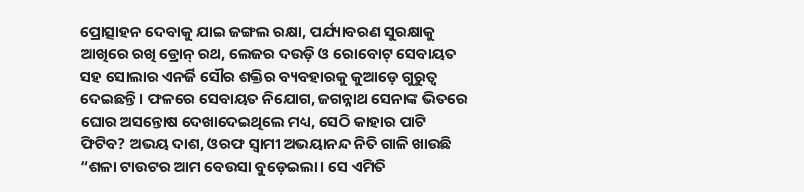ପ୍ରୋତ୍ସାହନ ଦେବାକୁ ଯାଇ ଜଙ୍ଗଲ ରକ୍ଷା, ପର୍ଯ୍ୟାବରଣ ସୁରକ୍ଷାକୁ ଆଖିରେ ରଖି ଡ୍ରୋନ୍ ରଥ, ଲେଜର ଦଉଡ଼ି ଓ ରୋବୋଟ୍ ସେବାୟତ ସହ ସୋଲାର ଏନର୍ଜି ସୌର ଶକ୍ତିର ବ୍ୟବହାରକୁ କୁଆଡ଼େ ଗୁରୁତ୍ୱ ଦେଇଛନ୍ତି। ଫଳରେ ସେବାୟତ ନିଯୋଗ, ଜଗନ୍ନାଥ ସେନାଙ୍କ ଭିତରେ ଘୋର ଅସନ୍ତୋଷ ଦେଖାଦେଇଥିଲେ ମଧ୍ୟ, ସେଠି କାହାର ପାଟି ଫିଟିବ? ଅଭୟ ଦାଶ, ଓରଫ ସ୍ୱାମୀ ଅଭୟାନନ୍ଦ ନିତି ଗାଳି ଖାଉଛି “ଶଳା ଟାଉଟର ଆମ ବେଉସା ବୁଡ଼େଇଲା। ସେ ଏମିତି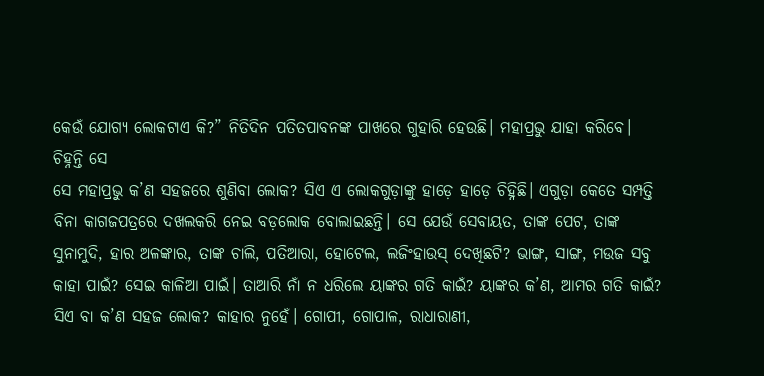କେଉଁ ଯୋଗ୍ୟ ଲୋକଟାଏ କି?” ନିତିଦିନ ପତିତପାବନଙ୍କ ପାଖରେ ଗୁହାରି ହେଉଛି। ମହାପ୍ରଭୁ ଯାହା କରିବେ।
ଚିହ୍ନନ୍ତି ସେ
ସେ ମହାପ୍ରଭୁ କ’ଣ ସହଜରେ ଶୁଣିବା ଲୋକ? ସିଏ ଏ ଲୋକଗୁଡ଼ାଙ୍କୁ ହାଡ଼େ ହାଡ଼େ ଚିହ୍ନିଛି। ଏଗୁଡ଼ା କେତେ ସମ୍ପତ୍ତି ବିନା କାଗଜପତ୍ରରେ ଦଖଲକରି ନେଇ ବଡ଼ଲୋକ ବୋଲାଇଛନ୍ତି। ସେ ଯେଉଁ ସେବାୟତ, ତାଙ୍କ ପେଟ, ତାଙ୍କ ସୁନାମୁଦି, ହାର ଅଳଙ୍କାର, ତାଙ୍କ ଚାଲି, ପତିଆରା, ହୋଟେଲ, ଲଜିଂହାଉସ୍ ଦେଖିଛଟି? ଭାଙ୍ଗ, ସାଙ୍ଗ, ମଉଜ ସବୁ କାହା ପାଇଁ? ସେଇ କାଳିଆ ପାଇଁ। ତାଆରି ନାଁ ନ ଧରିଲେ ୟାଙ୍କର ଗତି କାଇଁ? ୟାଙ୍କର କ’ଣ, ଆମର ଗତି କାଇଁ? ସିଏ ବା କ’ଣ ସହଜ ଲୋକ? କାହାର ନୁହେଁ। ଗୋପୀ, ଗୋପାଳ, ରାଧାରାଣୀ,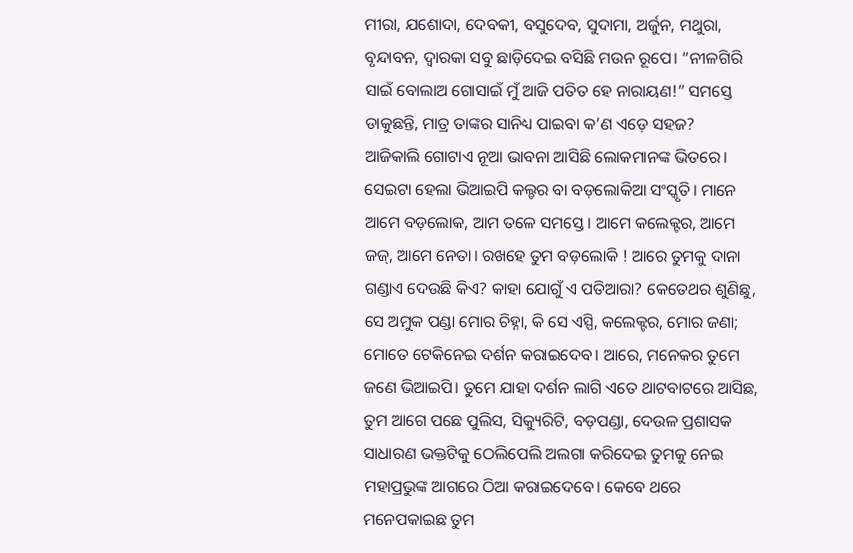ମୀରା, ଯଶୋଦା, ଦେବକୀ, ବସୁଦେବ, ସୁଦାମା, ଅର୍ଜୁନ, ମଥୁରା, ବୃନ୍ଦାବନ, ଦ୍ୱାରକା ସବୁ ଛାଡ଼ିଦେଇ ବସିଛି ମଉନ ରୂପେ। “ନୀଳଗିରି ସାଇଁ ବୋଲାଅ ଗୋସାଇଁ ମୁଁ ଆଜି ପତିତ ହେ ନାରାୟଣ!” ସମସ୍ତେ ଡାକୁଛନ୍ତି, ମାତ୍ର ତାଙ୍କର ସାନିଧ୍ୟ ପାଇବା କ’ଣ ଏଡ଼େ ସହଜ?
ଆଜିକାଲି ଗୋଟାଏ ନୂଆ ଭାବନା ଆସିଛି ଲୋକମାନଙ୍କ ଭିତରେ। ସେଇଟା ହେଲା ଭିଆଇପି କଲ୍ଚର ବା ବଡ଼ଲୋକିଆ ସଂସ୍କୃତି। ମାନେ ଆମେ ବଡ଼ଲୋକ, ଆମ ତଳେ ସମସ୍ତେ। ଆମେ କଲେକ୍ଟର, ଆମେ ଜଜ୍, ଆମେ ନେତା। ରଖହେ ତୁମ ବଡ଼ଲୋକି ! ଆରେ ତୁମକୁ ଦାନା ଗଣ୍ଡାଏ ଦେଉଛି କିଏ? କାହା ଯୋଗୁଁ ଏ ପତିଆରା? କେତେଥର ଶୁଣିଛୁ, ସେ ଅମୁକ ପଣ୍ଡା ମୋର ଚିହ୍ନା, କି ସେ ଏସ୍ପି, କଲେକ୍ଟର, ମୋର ଜଣା; ମୋତେ ଟେକିନେଇ ଦର୍ଶନ କରାଇଦେବ। ଆରେ, ମନେକର ତୁମେ ଜଣେ ଭିଆଇପି। ତୁମେ ଯାହା ଦର୍ଶନ ଲାଗି ଏତେ ଥାଟବାଟରେ ଆସିଛ, ତୁମ ଆଗେ ପଛେ ପୁଲିସ, ସିକ୍ୟୁରିଟି, ବଡ଼ପଣ୍ଡା, ଦେଉଳ ପ୍ରଶାସକ ସାଧାରଣ ଭକ୍ତଟିକୁ ଠେଲିପେଲି ଅଲଗା କରିଦେଇ ତୁମକୁ ନେଇ ମହାପ୍ରଭୁଙ୍କ ଆଗରେ ଠିଆ କରାଇଦେବେ। କେବେ ଥରେ ମନେପକାଇଛ ତୁମ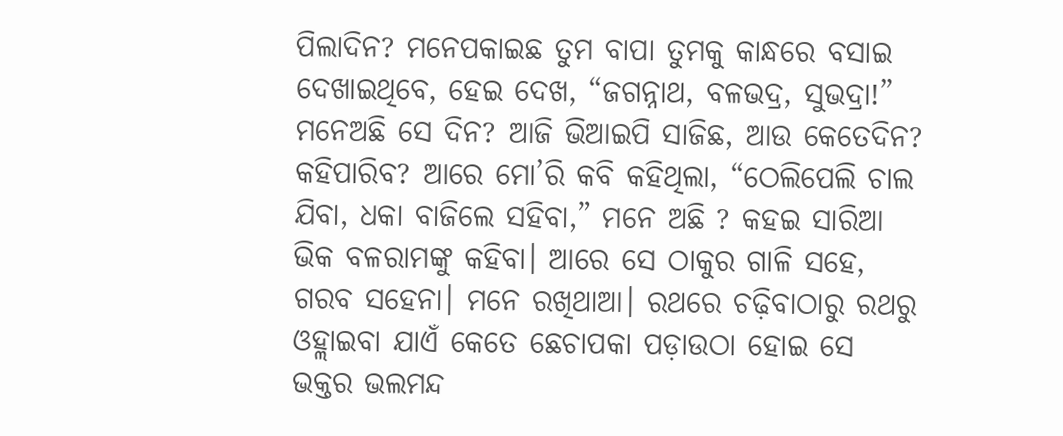ପିଲାଦିନ? ମନେପକାଇଛ ତୁମ ବାପା ତୁମକୁ କାନ୍ଧରେ ବସାଇ ଦେଖାଇଥିବେ, ହେଇ ଦେଖ, “ଜଗନ୍ନାଥ, ବଳଭଦ୍ର, ସୁଭଦ୍ରା!” ମନେଅଛି ସେ ଦିନ? ଆଜି ଭିଆଇପି ସାଜିଛ, ଆଉ କେତେଦିନ? କହିପାରିବ? ଆରେ ମୋ’ରି କବି କହିଥିଲା, “ଠେଲିପେଲି ଚାଲ ଯିବା, ଧକା ବାଜିଲେ ସହିବା,” ମନେ ଅଛି ? କହଇ ସାରିଆ ଭିକ ବଳରାମଙ୍କୁ କହିବା। ଆରେ ସେ ଠାକୁର ଗାଳି ସହେ, ଗରବ ସହେନା। ମନେ ରଖିଥାଆ। ରଥରେ ଚଢ଼ିବାଠାରୁ ରଥରୁ ଓହ୍ଲାଇବା ଯାଏଁ କେତେ ଛେଚାପକା ପଡ଼ାଉଠା ହୋଇ ସେ ଭକ୍ତର ଭଲମନ୍ଦ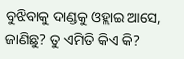ବୁଝିବାକୁ ଦାଣ୍ଡକୁ ଓହ୍ଲାଇ ଆସେ, ଜାଣିଛୁ? ତୁ ଏମିତି କିଏ କି?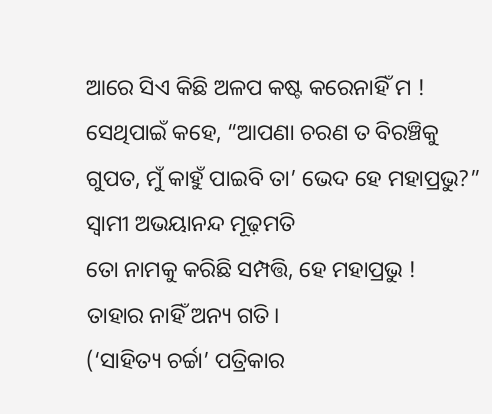ଆରେ ସିଏ କିଛି ଅଳପ କଷ୍ଟ କରେନାହିଁ ମ ! ସେଥିପାଇଁ କହେ, “ଆପଣା ଚରଣ ତ ବିରଞ୍ଚିକୁ ଗୁପତ, ମୁଁ କାହୁଁ ପାଇବି ତା’ ଭେଦ ହେ ମହାପ୍ରଭୁ?”
ସ୍ୱାମୀ ଅଭୟାନନ୍ଦ ମୂଢ଼ମତି
ତୋ ନାମକୁ କରିଛି ସମ୍ପତ୍ତି, ହେ ମହାପ୍ରଭୁ !
ତାହାର ନାହିଁ ଅନ୍ୟ ଗତି।
(‘ସାହିତ୍ୟ ଚର୍ଚ୍ଚା’ ପତ୍ରିକାର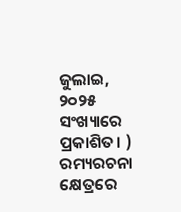ଜୁଲାଇ, ୨୦୨୫ ସଂଖ୍ୟାରେ ପ୍ରକାଶିତ। )
ରମ୍ୟରଚନା କ୍ଷେତ୍ରରେ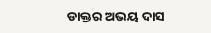ଡାକ୍ତର ଅଭୟ ଦାସ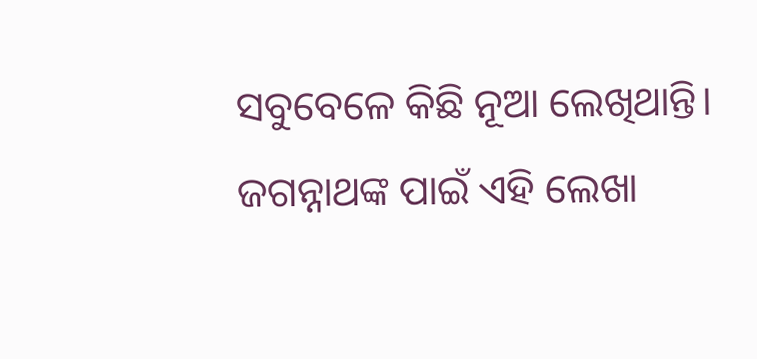ସବୁବେଳେ କିଛି ନୂଆ ଲେଖିଥାନ୍ତି। ଜଗନ୍ନାଥଙ୍କ ପାଇଁ ଏହି ଲେଖା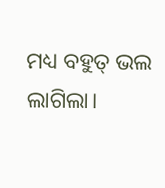ମଧ୍ୟ ବହୁତ୍ ଭଲ ଲାଗିଲା।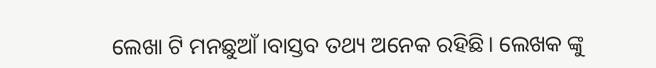ଲେଖା ଟି ମନଛୁଆଁ।ବାସ୍ତବ ତଥ୍ୟ ଅନେକ ରହିଛି। ଲେଖକ ଙ୍କୁ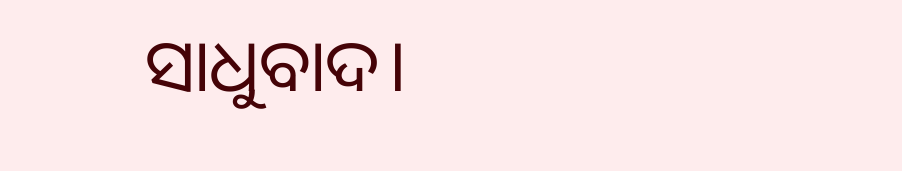ସାଧୁବାଦ।